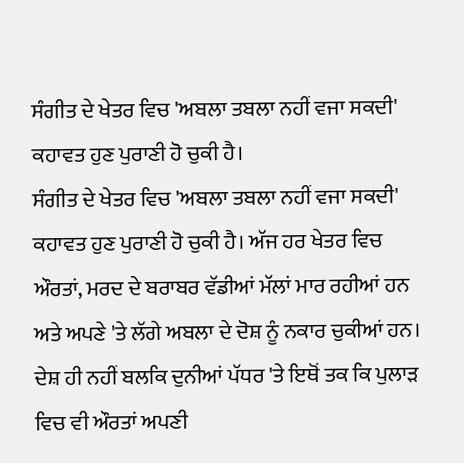ਸੰਗੀਤ ਦੇ ਖੇਤਰ ਵਿਚ 'ਅਬਲਾ ਤਬਲਾ ਨਹੀਂ ਵਜਾ ਸਕਦੀ' ਕਹਾਵਤ ਹੁਣ ਪੁਰਾਣੀ ਹੋ ਚੁਕੀ ਹੈ।
ਸੰਗੀਤ ਦੇ ਖੇਤਰ ਵਿਚ 'ਅਬਲਾ ਤਬਲਾ ਨਹੀਂ ਵਜਾ ਸਕਦੀ' ਕਹਾਵਤ ਹੁਣ ਪੁਰਾਣੀ ਹੋ ਚੁਕੀ ਹੈ। ਅੱਜ ਹਰ ਖੇਤਰ ਵਿਚ ਔਰਤਾਂ, ਮਰਦ ਦੇ ਬਰਾਬਰ ਵੱਡੀਆਂ ਮੱਲਾਂ ਮਾਰ ਰਹੀਆਂ ਹਨ ਅਤੇ ਅਪਣੇ 'ਤੇ ਲੱਗੇ ਅਬਲਾ ਦੇ ਦੋਸ਼ ਨੂੰ ਨਕਾਰ ਚੁਕੀਆਂ ਹਨ। ਦੇਸ਼ ਹੀ ਨਹੀਂ ਬਲਕਿ ਦੁਨੀਆਂ ਪੱਧਰ 'ਤੇ ਇਥੋਂ ਤਕ ਕਿ ਪੁਲਾੜ ਵਿਚ ਵੀ ਔਰਤਾਂ ਅਪਣੀ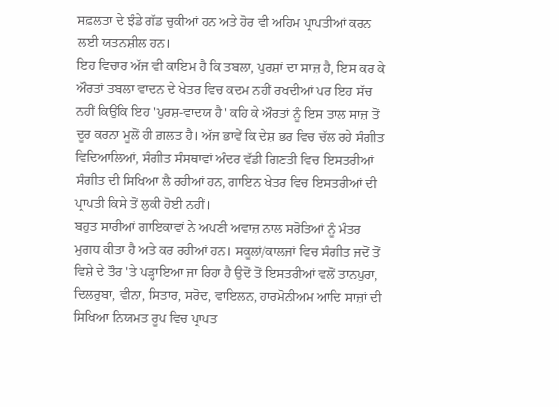ਸਫ਼ਲਤਾ ਦੇ ਝੰਡੇ ਗੱਡ ਚੁਕੀਆਂ ਹਨ ਅਤੇ ਹੋਰ ਵੀ ਅਹਿਮ ਪ੍ਰਾਪਤੀਆਂ ਕਰਨ ਲਈ ਯਤਨਸ਼ੀਲ ਹਨ।
ਇਹ ਵਿਚਾਰ ਅੱਜ ਵੀ ਕਾਇਮ ਹੈ ਕਿ ਤਬਲਾ, ਪੁਰਸ਼ਾਂ ਦਾ ਸਾਜ਼ ਹੈ, ਇਸ ਕਰ ਕੇ ਔਰਤਾਂ ਤਬਲਾ ਵਾਦਨ ਦੇ ਖੇਤਰ ਵਿਚ ਕਦਮ ਨਹੀਂ ਰਖਦੀਆਂ ਪਰ ਇਹ ਸੱਚ ਨਹੀਂ ਕਿਉਂਕਿ ਇਹ 'ਪੁਰਸ਼-ਵਾਦਯ ਹੈ' ਕਹਿ ਕੇ ਔਰਤਾਂ ਨੂੰ ਇਸ ਤਾਲ ਸਾਜ਼ ਤੋਂ ਦੂਰ ਕਰਨਾ ਮੂਲੋਂ ਹੀ ਗ਼ਲਤ ਹੈ। ਅੱਜ ਭਾਵੇਂ ਕਿ ਦੇਸ਼ ਭਰ ਵਿਚ ਚੱਲ ਰਹੇ ਸੰਗੀਤ ਵਿਦਿਆਲਿਆਂ, ਸੰਗੀਤ ਸੰਸਥਾਵਾਂ ਅੰਦਰ ਵੱਡੀ ਗਿਣਤੀ ਵਿਚ ਇਸਤਰੀਆਂ ਸੰਗੀਤ ਦੀ ਸਿਖਿਆ ਲੈ ਰਹੀਆਂ ਹਨ, ਗਾਇਨ ਖੇਤਰ ਵਿਚ ਇਸਤਰੀਆਂ ਦੀ ਪ੍ਰਾਪਤੀ ਕਿਸੇ ਤੋਂ ਲੁਕੀ ਹੋਈ ਨਹੀਂ।
ਬਹੁਤ ਸਾਰੀਆਂ ਗਾਇਕਾਵਾਂ ਨੇ ਅਪਣੀ ਅਵਾਜ਼ ਨਾਲ ਸਰੋਤਿਆਂ ਨੂੰ ਮੰਤਰ ਮੁਗਧ ਕੀਤਾ ਹੈ ਅਤੇ ਕਰ ਰਹੀਆਂ ਹਨ। ਸਕੂਲਾਂ/ਕਾਲਜਾਂ ਵਿਚ ਸੰਗੀਤ ਜਦੋਂ ਤੋਂ ਵਿਸ਼ੇ ਦੇ ਤੌਰ 'ਤੇ ਪੜ੍ਹਾਇਆ ਜਾ ਰਿਹਾ ਹੈ ਉਦੋਂ ਤੋਂ ਇਸਤਰੀਆਂ ਵਲੋਂ ਤਾਨਪੁਰਾ, ਦਿਲਰੁਬਾ, ਵੀਨਾ, ਸਿਤਾਰ, ਸਰੋਦ, ਵਾਇਲਨ, ਹਾਰਮੋਨੀਅਮ ਆਦਿ ਸਾਜ਼ਾਂ ਦੀ ਸਿਖਿਆ ਨਿਯਮਤ ਰੂਪ ਵਿਚ ਪ੍ਰਾਪਤ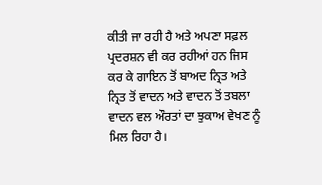ਕੀਤੀ ਜਾ ਰਹੀ ਹੈ ਅਤੇ ਅਪਣਾ ਸਫ਼ਲ ਪ੍ਰਦਰਸ਼ਨ ਵੀ ਕਰ ਰਹੀਆਂ ਹਨ ਜਿਸ ਕਰ ਕੇ ਗਾਇਨ ਤੋਂ ਬਾਅਦ ਨ੍ਰਿਤ ਅਤੇ ਨ੍ਰਿਤ ਤੋਂ ਵਾਦਨ ਅਤੇ ਵਾਦਨ ਤੋਂ ਤਬਲਾ ਵਾਦਨ ਵਲ ਔਰਤਾਂ ਦਾ ਝੁਕਾਅ ਵੇਖਣ ਨੂੰ ਮਿਲ ਰਿਹਾ ਹੈ।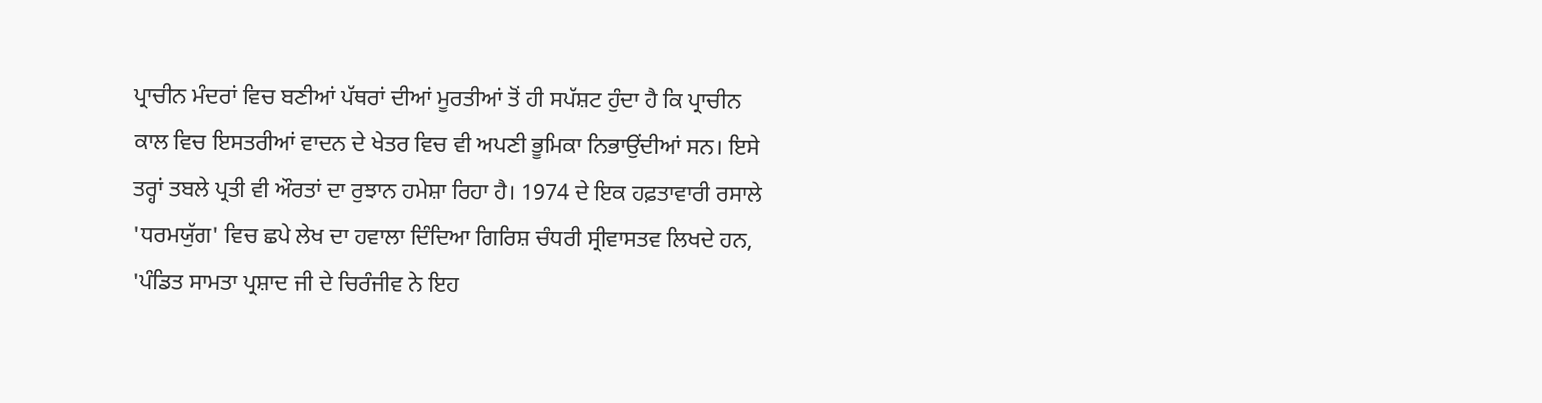ਪ੍ਰਾਚੀਨ ਮੰਦਰਾਂ ਵਿਚ ਬਣੀਆਂ ਪੱਥਰਾਂ ਦੀਆਂ ਮੂਰਤੀਆਂ ਤੋਂ ਹੀ ਸਪੱਸ਼ਟ ਹੁੰਦਾ ਹੈ ਕਿ ਪ੍ਰਾਚੀਨ ਕਾਲ ਵਿਚ ਇਸਤਰੀਆਂ ਵਾਦਨ ਦੇ ਖੇਤਰ ਵਿਚ ਵੀ ਅਪਣੀ ਭੂਮਿਕਾ ਨਿਭਾਉਂਦੀਆਂ ਸਨ। ਇਸੇ ਤਰ੍ਹਾਂ ਤਬਲੇ ਪ੍ਰਤੀ ਵੀ ਔਰਤਾਂ ਦਾ ਰੁਝਾਨ ਹਮੇਸ਼ਾ ਰਿਹਾ ਹੈ। 1974 ਦੇ ਇਕ ਹਫ਼ਤਾਵਾਰੀ ਰਸਾਲੇ 'ਧਰਮਯੁੱਗ' ਵਿਚ ਛਪੇ ਲੇਖ ਦਾ ਹਵਾਲਾ ਦਿੰਦਿਆ ਗਿਰਿਸ਼ ਚੰਧਰੀ ਸ੍ਰੀਵਾਸਤਵ ਲਿਖਦੇ ਹਨ, 'ਪੰਡਿਤ ਸਾਮਤਾ ਪ੍ਰਸ਼ਾਦ ਜੀ ਦੇ ਚਿਰੰਜੀਵ ਨੇ ਇਹ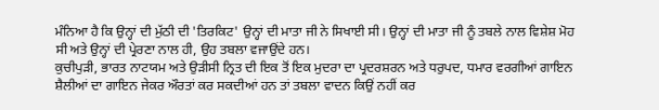ਮੰਨਿਆ ਹੈ ਕਿ ਉਨ੍ਹਾਂ ਦੀ ਮੁੱਠੀ ਦੀ 'ਤਿਰਕਿਟ' ਉਨ੍ਹਾਂ ਦੀ ਮਾਤਾ ਜੀ ਨੇ ਸਿਖਾਈ ਸੀ। ਉਨ੍ਹਾਂ ਦੀ ਮਾਤਾ ਜੀ ਨੂੰ ਤਬਲੇ ਨਾਲ ਵਿਸ਼ੇਸ਼ ਮੋਹ ਸੀ ਅਤੇ ਉਨ੍ਹਾਂ ਦੀ ਪ੍ਰੇਰਣਾ ਨਾਲ ਹੀ, ਉਹ ਤਬਲਾ ਵਜਾਉਂਦੇ ਹਨ।
ਕੁਚੀਪੁੜੀ, ਭਾਰਤ ਨਾਟਯਮ ਅਤੇ ਉੜੀਸੀ ਨ੍ਰਿਤ ਦੀ ਇਕ ਤੋਂ ਇਕ ਮੁਦਰਾ ਦਾ ਪ੍ਰਦਰਸ਼ਰਨ ਅਤੇ ਧਰੁਪਦ, ਧਮਾਰ ਵਰਗੀਆਂ ਗਾਇਨ ਸ਼ੈਲੀਆਂ ਦਾ ਗਾਇਨ ਜੇਕਰ ਔਰਤਾਂ ਕਰ ਸਕਦੀਆਂ ਹਨ ਤਾਂ ਤਬਲਾ ਵਾਦਨ ਕਿਉਂ ਨਹੀਂ ਕਰ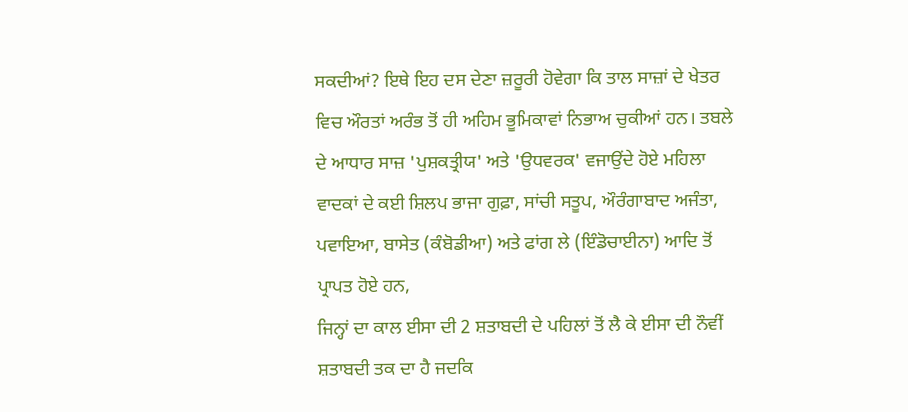ਸਕਦੀਆਂ? ਇਥੇ ਇਹ ਦਸ ਦੇਣਾ ਜ਼ਰੂਰੀ ਹੋਵੇਗਾ ਕਿ ਤਾਲ ਸਾਜ਼ਾਂ ਦੇ ਖੇਤਰ ਵਿਚ ਔਰਤਾਂ ਅਰੰਭ ਤੋਂ ਹੀ ਅਹਿਮ ਭੂਮਿਕਾਵਾਂ ਨਿਭਾਅ ਚੁਕੀਆਂ ਹਨ। ਤਬਲੇ ਦੇ ਆਧਾਰ ਸਾਜ਼ 'ਪੁਸ਼ਕਤ੍ਰੀਯ' ਅਤੇ 'ਉਧਵਰਕ' ਵਜਾਉਂਦੇ ਹੋਏ ਮਹਿਲਾ ਵਾਦਕਾਂ ਦੇ ਕਈ ਸ਼ਿਲਪ ਭਾਜਾ ਗੁਫ਼ਾ, ਸਾਂਚੀ ਸਤੂਪ, ਔਰੰਗਾਬਾਦ ਅਜੰਤਾ, ਪਵਾਇਆ, ਬਾਸੇਤ (ਕੰਬੋਡੀਆ) ਅਤੇ ਫਾਂਗ ਲੇ (ਇੰਡੋਚਾਈਨਾ) ਆਦਿ ਤੋਂ ਪ੍ਰਾਪਤ ਹੋਏ ਹਨ,
ਜਿਨ੍ਹਾਂ ਦਾ ਕਾਲ ਈਸਾ ਦੀ 2 ਸ਼ਤਾਬਦੀ ਦੇ ਪਹਿਲਾਂ ਤੋਂ ਲੈ ਕੇ ਈਸਾ ਦੀ ਨੌਵੀਂ ਸ਼ਤਾਬਦੀ ਤਕ ਦਾ ਹੈ ਜਦਕਿ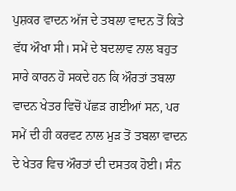ਪੁਸ਼ਕਰ ਵਾਦਨ ਅੱਜ ਦੇ ਤਬਲਾ ਵਾਦਨ ਤੋਂ ਕਿਤੇ ਵੱਧ ਔਖਾ ਸੀ। ਸਮੇਂ ਦੇ ਬਦਲਾਵ ਨਾਲ ਬਹੁਤ ਸਾਰੇ ਕਾਰਨ ਹੋ ਸਕਦੇ ਹਨ ਕਿ ਔਰਤਾਂ ਤਬਲਾ ਵਾਦਨ ਖੇਤਰ ਵਿਚੋਂ ਪੱਛੜ ਗਈਆਂ ਸਨ, ਪਰ ਸਮੇਂ ਦੀ ਹੀ ਕਰਵਟ ਨਾਲ ਮੁੜ ਤੋਂ ਤਬਲਾ ਵਾਦਨ ਦੇ ਖੇਤਰ ਵਿਚ ਔਰਤਾਂ ਦੀ ਦਸਤਕ ਹੋਈ। ਸੰਨ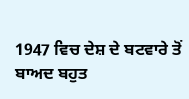1947 ਵਿਚ ਦੇਸ਼ ਦੇ ਬਟਵਾਰੇ ਤੋਂ ਬਾਅਦ ਬਹੁਤ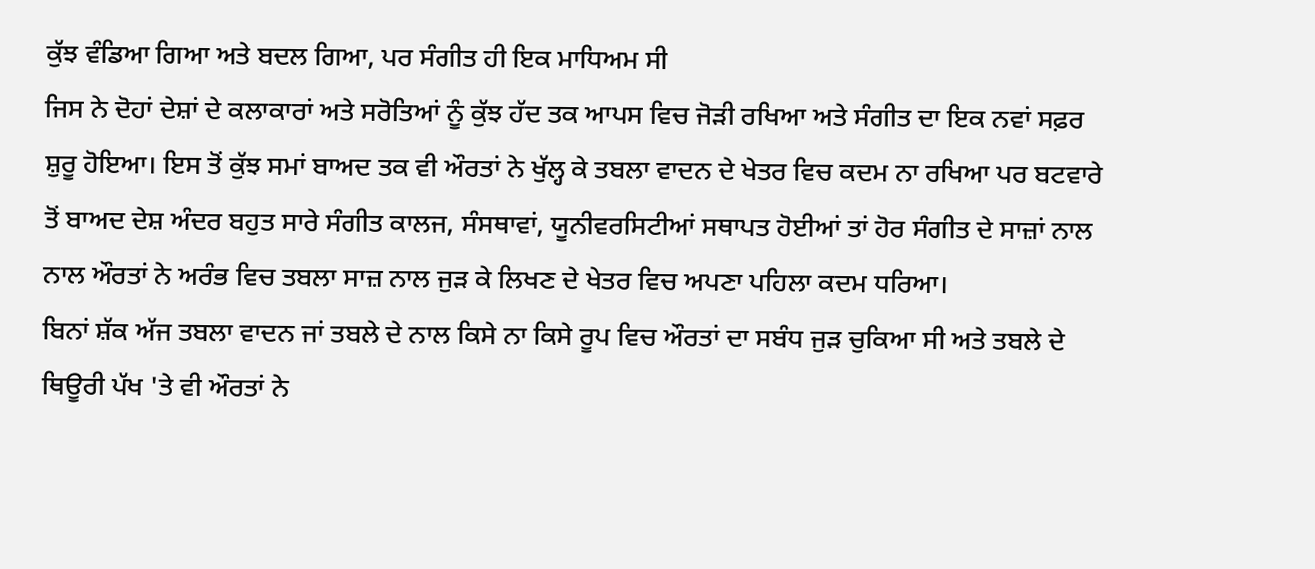ਕੁੱਝ ਵੰਡਿਆ ਗਿਆ ਅਤੇ ਬਦਲ ਗਿਆ, ਪਰ ਸੰਗੀਤ ਹੀ ਇਕ ਮਾਧਿਅਮ ਸੀ
ਜਿਸ ਨੇ ਦੋਹਾਂ ਦੇਸ਼ਾਂ ਦੇ ਕਲਾਕਾਰਾਂ ਅਤੇ ਸਰੋਤਿਆਂ ਨੂੰ ਕੁੱਝ ਹੱਦ ਤਕ ਆਪਸ ਵਿਚ ਜੋੜੀ ਰਖਿਆ ਅਤੇ ਸੰਗੀਤ ਦਾ ਇਕ ਨਵਾਂ ਸਫ਼ਰ ਸ਼ੁਰੂ ਹੋਇਆ। ਇਸ ਤੋਂ ਕੁੱਝ ਸਮਾਂ ਬਾਅਦ ਤਕ ਵੀ ਔਰਤਾਂ ਨੇ ਖੁੱਲ੍ਹ ਕੇ ਤਬਲਾ ਵਾਦਨ ਦੇ ਖੇਤਰ ਵਿਚ ਕਦਮ ਨਾ ਰਖਿਆ ਪਰ ਬਟਵਾਰੇ ਤੋਂ ਬਾਅਦ ਦੇਸ਼ ਅੰਦਰ ਬਹੁਤ ਸਾਰੇ ਸੰਗੀਤ ਕਾਲਜ, ਸੰਸਥਾਵਾਂ, ਯੂਨੀਵਰਸਿਟੀਆਂ ਸਥਾਪਤ ਹੋਈਆਂ ਤਾਂ ਹੋਰ ਸੰਗੀਤ ਦੇ ਸਾਜ਼ਾਂ ਨਾਲ ਨਾਲ ਔਰਤਾਂ ਨੇ ਅਰੰਭ ਵਿਚ ਤਬਲਾ ਸਾਜ਼ ਨਾਲ ਜੁੜ ਕੇ ਲਿਖਣ ਦੇ ਖੇਤਰ ਵਿਚ ਅਪਣਾ ਪਹਿਲਾ ਕਦਮ ਧਰਿਆ।
ਬਿਨਾਂ ਸ਼ੱਕ ਅੱਜ ਤਬਲਾ ਵਾਦਨ ਜਾਂ ਤਬਲੇ ਦੇ ਨਾਲ ਕਿਸੇ ਨਾ ਕਿਸੇ ਰੂਪ ਵਿਚ ਔਰਤਾਂ ਦਾ ਸਬੰਧ ਜੁੜ ਚੁਕਿਆ ਸੀ ਅਤੇ ਤਬਲੇ ਦੇ ਥਿਊਰੀ ਪੱਖ 'ਤੇ ਵੀ ਔਰਤਾਂ ਨੇ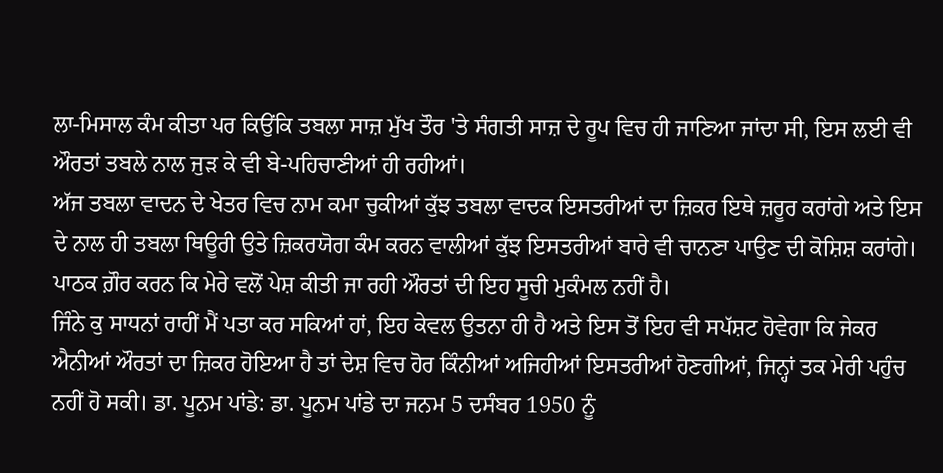ਲਾ-ਮਿਸਾਲ ਕੰਮ ਕੀਤਾ ਪਰ ਕਿਉਂਕਿ ਤਬਲਾ ਸਾਜ਼ ਮੁੱਖ ਤੌਰ 'ਤੇ ਸੰਗਤੀ ਸਾਜ਼ ਦੇ ਰੂਪ ਵਿਚ ਹੀ ਜਾਣਿਆ ਜਾਂਦਾ ਸੀ, ਇਸ ਲਈ ਵੀ ਔਰਤਾਂ ਤਬਲੇ ਨਾਲ ਜੁੜ ਕੇ ਵੀ ਬੇ-ਪਹਿਚਾਣੀਆਂ ਹੀ ਰਹੀਆਂ।
ਅੱਜ ਤਬਲਾ ਵਾਦਨ ਦੇ ਖੇਤਰ ਵਿਚ ਨਾਮ ਕਮਾ ਚੁਕੀਆਂ ਕੁੱਝ ਤਬਲਾ ਵਾਦਕ ਇਸਤਰੀਆਂ ਦਾ ਜ਼ਿਕਰ ਇਥੇ ਜ਼ਰੂਰ ਕਰਾਂਗੇ ਅਤੇ ਇਸ ਦੇ ਨਾਲ ਹੀ ਤਬਲਾ ਥਿਊਰੀ ਉਤੇ ਜ਼ਿਕਰਯੋਗ ਕੰਮ ਕਰਨ ਵਾਲੀਆਂ ਕੁੱਝ ਇਸਤਰੀਆਂ ਬਾਰੇ ਵੀ ਚਾਨਣਾ ਪਾਉਣ ਦੀ ਕੋਸ਼ਿਸ਼ ਕਰਾਂਗੇ। ਪਾਠਕ ਗ਼ੌਰ ਕਰਨ ਕਿ ਮੇਰੇ ਵਲੋਂ ਪੇਸ਼ ਕੀਤੀ ਜਾ ਰਹੀ ਔਰਤਾਂ ਦੀ ਇਹ ਸੂਚੀ ਮੁਕੰਮਲ ਨਹੀਂ ਹੈ।
ਜਿੰਨੇ ਕੁ ਸਾਧਨਾਂ ਰਾਹੀਂ ਮੈਂ ਪਤਾ ਕਰ ਸਕਿਆਂ ਹਾਂ, ਇਹ ਕੇਵਲ ਉਤਨਾ ਹੀ ਹੈ ਅਤੇ ਇਸ ਤੋਂ ਇਹ ਵੀ ਸਪੱਸ਼ਟ ਹੋਵੇਗਾ ਕਿ ਜੇਕਰ ਐਨੀਆਂ ਔਰਤਾਂ ਦਾ ਜ਼ਿਕਰ ਹੋਇਆ ਹੈ ਤਾਂ ਦੇਸ਼ ਵਿਚ ਹੋਰ ਕਿੰਨੀਆਂ ਅਜਿਹੀਆਂ ਇਸਤਰੀਆਂ ਹੋਣਗੀਆਂ, ਜਿਨ੍ਹਾਂ ਤਕ ਮੇਰੀ ਪਹੁੰਚ ਨਹੀਂ ਹੋ ਸਕੀ। ਡਾ. ਪੂਨਮ ਪਾਂਡੇ: ਡਾ. ਪੂਨਮ ਪਾਂਡੇ ਦਾ ਜਨਮ 5 ਦਸੰਬਰ 1950 ਨੂੰ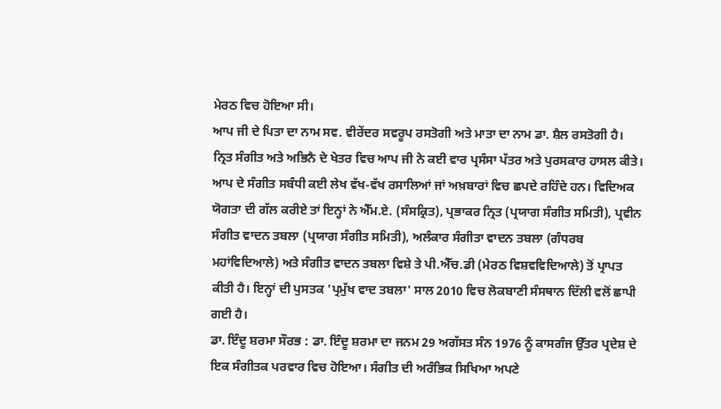ਮੇਰਠ ਵਿਚ ਹੋਇਆ ਸੀ।
ਆਪ ਜੀ ਦੇ ਪਿਤਾ ਦਾ ਨਾਮ ਸਵ. ਵੀਰੇਂਦਰ ਸਵਰੂਪ ਰਸਤੋਗੀ ਅਤੇ ਮਾਤਾ ਦਾ ਨਾਮ ਡਾ. ਸ਼ੈਲ ਰਸਤੋਗੀ ਹੈ। ਨ੍ਰਿਤ ਸੰਗੀਤ ਅਤੇ ਅਭਿਨੈ ਦੇ ਖੇਤਰ ਵਿਚ ਆਪ ਜੀ ਨੇ ਕਈ ਵਾਰ ਪ੍ਰਸੰਸਾ ਪੱਤਰ ਅਤੇ ਪੁਰਸਕਾਰ ਹਾਸਲ ਕੀਤੇ। ਆਪ ਦੇ ਸੰਗੀਤ ਸਬੰਧੀ ਕਈ ਲੇਖ ਵੱਖ-ਵੱਖ ਰਸਾਲਿਆਂ ਜਾਂ ਅਖ਼ਬਾਰਾਂ ਵਿਚ ਛਪਦੇ ਰਹਿੰਦੇ ਹਨ। ਵਿਦਿਅਕ ਯੋਗਤਾ ਦੀ ਗੱਲ ਕਰੀਏ ਤਾਂ ਇਨ੍ਹਾਂ ਨੇ ਐੱਮ.ਏ. (ਸੰਸਕ੍ਰਿਤ), ਪ੍ਰਭਾਕਰ ਨ੍ਰਿਤ (ਪ੍ਰਯਾਗ ਸੰਗੀਤ ਸਮਿਤੀ), ਪ੍ਰਵੀਨ ਸੰਗੀਤ ਵਾਦਨ ਤਬਲਾ (ਪ੍ਰਯਾਗ ਸੰਗੀਤ ਸਮਿਤੀ), ਅਲੰਕਾਰ ਸੰਗੀਤਾ ਵਾਦਨ ਤਬਲਾ (ਗੰਧਰਬ ਮਹਾਂਵਿਦਿਆਲੇ) ਅਤੇ ਸੰਗੀਤ ਵਾਦਨ ਤਬਲਾ ਵਿਸ਼ੇ ਤੇ ਪੀ.ਐੱਚ.ਡੀ (ਮੇਰਠ ਵਿਸ਼ਵਵਿਦਿਆਲੇ) ਤੋਂ ਪ੍ਰਾਪਤ ਕੀਤੀ ਹੈ। ਇਨ੍ਹਾਂ ਦੀ ਪੁਸਤਕ 'ਪ੍ਰਮੁੱਖ ਵਾਦ ਤਬਲਾ' ਸਾਲ 2010 ਵਿਚ ਲੋਕਬਾਣੀ ਸੰਸਥਾਨ ਦਿੱਲੀ ਵਲੋਂ ਛਾਪੀ ਗਈ ਹੈ।
ਡਾ. ਇੰਦੂ ਸ਼ਰਮਾ ਸੌਰਭ : ਡਾ. ਇੰਦੂ ਸ਼ਰਮਾ ਦਾ ਜਨਮ 29 ਅਗੱਸਤ ਸੰਨ 1976 ਨੂੰ ਕਾਸਗੰਜ ਉੱਤਰ ਪ੍ਰਦੇਸ਼ ਦੇ ਇਕ ਸੰਗੀਤਕ ਪਰਵਾਰ ਵਿਚ ਹੋਇਆ। ਸੰਗੀਤ ਦੀ ਅਰੰਭਿਕ ਸਿਖਿਆ ਅਪਣੇ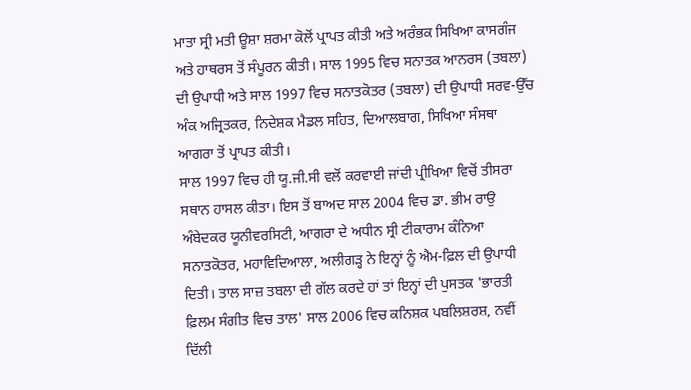ਮਾਤਾ ਸ੍ਰੀ ਮਤੀ ਊਸ਼ਾ ਸ਼ਰਮਾ ਕੋਲੋਂ ਪ੍ਰਾਪਤ ਕੀਤੀ ਅਤੇ ਅਰੰਭਕ ਸਿਖਿਆ ਕਾਸਗੰਜ ਅਤੇ ਹਾਥਰਸ ਤੋਂ ਸੰਪੂਰਨ ਕੀਤੀ। ਸਾਲ 1995 ਵਿਚ ਸਨਾਤਕ ਆਨਰਸ (ਤਬਲਾ) ਦੀ ਉਪਾਧੀ ਅਤੇ ਸਾਲ 1997 ਵਿਚ ਸਨਾਤਕੋਤਰ (ਤਬਲਾ) ਦੀ ਉਪਾਧੀ ਸਰਵ-ਉੱਚ ਅੰਕ ਅਜ੍ਰਿਤਕਰ, ਨਿਦੇਸ਼ਕ ਮੈਡਲ ਸਹਿਤ, ਦਿਆਲਬਾਗ, ਸਿਖਿਆ ਸੰਸਥਾ ਆਗਰਾ ਤੋਂ ਪ੍ਰਾਪਤ ਕੀਤੀ।
ਸਾਲ 1997 ਵਿਚ ਹੀ ਯੂ.ਜੀ.ਸੀ ਵਲੋਂ ਕਰਵਾਈ ਜਾਂਦੀ ਪ੍ਰੀਖਿਆ ਵਿਚੋਂ ਤੀਸਰਾ ਸਥਾਨ ਹਾਸਲ ਕੀਤਾ। ਇਸ ਤੋਂ ਬਾਅਦ ਸਾਲ 2004 ਵਿਚ ਡਾ. ਭੀਮ ਰਾਉ ਅੰਬੇਦਕਰ ਯੂਨੀਵਰਸਿਟੀ, ਆਗਰਾ ਦੇ ਅਧੀਨ ਸ੍ਰੀ ਟੀਕਾਰਾਮ ਕੰਨਿਆ ਸਨਾਤਕੋਤਰ, ਮਹਾਵਿਦਿਆਲਾ, ਅਲੀਗੜ੍ਹ ਨੇ ਇਨ੍ਹਾਂ ਨੂੰ ਐਮ-ਫ਼ਿਲ ਦੀ ਉਪਾਧੀ ਦਿਤੀ। ਤਾਲ ਸਾਜ਼ ਤਬਲਾ ਦੀ ਗੱਲ ਕਰਦੇ ਹਾਂ ਤਾਂ ਇਨ੍ਹਾਂ ਦੀ ਪੁਸਤਕ 'ਭਾਰਤੀ ਫ਼ਿਲਮ ਸੰਗੀਤ ਵਿਚ ਤਾਲ' ਸਾਲ 2006 ਵਿਚ ਕਨਿਸ਼ਕ ਪਬਲਿਸ਼ਰਸ਼, ਨਵੀਂ ਦਿੱਲੀ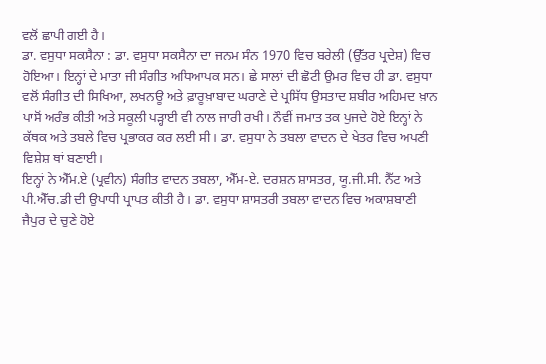ਵਲੋਂ ਛਾਪੀ ਗਈ ਹੈ।
ਡਾ. ਵਸੁਧਾ ਸਕਸੈਨਾ : ਡਾ. ਵਸੁਧਾ ਸਕਸੈਨਾ ਦਾ ਜਨਮ ਸੰਨ 1970 ਵਿਚ ਬਰੇਲੀ (ਉੱਤਰ ਪ੍ਰਦੇਸ਼) ਵਿਚ ਹੋਇਆ। ਇਨ੍ਹਾਂ ਦੇ ਮਾਤਾ ਜੀ ਸੰਗੀਤ ਅਧਿਆਪਕ ਸਨ। ਛੇ ਸਾਲਾਂ ਦੀ ਛੋਟੀ ਉਮਰ ਵਿਚ ਹੀ ਡਾ. ਵਸੁਧਾ ਵਲੋਂ ਸੰਗੀਤ ਦੀ ਸਿਖਿਆ, ਲਖਨਊ ਅਤੇ ਫ਼ਾਰੂਖ਼ਾਬਾਦ ਘਰਾਣੇ ਦੇ ਪ੍ਰਸਿੱਧ ਉਸਤਾਦ ਸ਼ਬੀਰ ਅਹਿਮਦ ਖ਼ਾਨ ਪਾਸੋਂ ਅਰੰਭ ਕੀਤੀ ਅਤੇ ਸਕੂਲੀ ਪੜ੍ਹਾਈ ਵੀ ਨਾਲ ਜਾਰੀ ਰਖੀ। ਨੌਵੀਂ ਜਮਾਤ ਤਕ ਪੁਜਦੇ ਹੋਏ ਇਨ੍ਹਾਂ ਨੇ ਕੱਥਕ ਅਤੇ ਤਬਲੇ ਵਿਚ ਪ੍ਰਭਾਕਰ ਕਰ ਲਈ ਸੀ। ਡਾ. ਵਸੁਧਾ ਨੇ ਤਬਲਾ ਵਾਦਨ ਦੇ ਖੇਤਰ ਵਿਚ ਅਪਣੀ ਵਿਸ਼ੇਸ਼ ਥਾਂ ਬਣਾਈ।
ਇਨ੍ਹਾਂ ਨੇ ਐੱਮ.ਏ (ਪ੍ਰਵੀਨ) ਸੰਗੀਤ ਵਾਦਨ ਤਬਲਾ, ਐੱਮ-ਏ. ਦਰਸ਼ਨ ਸ਼ਾਸਤਰ, ਯੂ.ਜੀ.ਸੀ. ਨੈੱਟ ਅਤੇ ਪੀ.ਐੱਚ.ਡੀ ਦੀ ਉਪਾਧੀ ਪ੍ਰਾਪਤ ਕੀਤੀ ਹੈ। ਡਾ. ਵਸੁਧਾ ਸ਼ਾਸਤਰੀ ਤਬਲਾ ਵਾਦਨ ਵਿਚ ਅਕਾਸ਼ਬਾਣੀ ਜੈਪੁਰ ਦੇ ਚੁਣੇ ਹੋਏ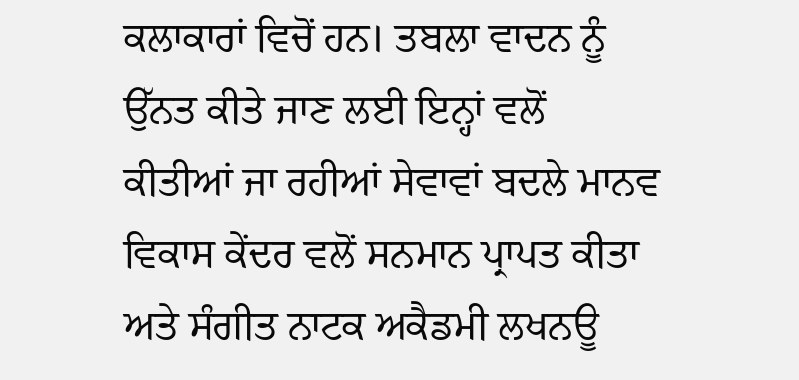ਕਲਾਕਾਰਾਂ ਵਿਚੋਂ ਹਨ। ਤਬਲਾ ਵਾਦਨ ਨੂੰ ਉੱਨਤ ਕੀਤੇ ਜਾਣ ਲਈ ਇਨ੍ਹਾਂ ਵਲੋਂ ਕੀਤੀਆਂ ਜਾ ਰਹੀਆਂ ਸੇਵਾਵਾਂ ਬਦਲੇ ਮਾਨਵ ਵਿਕਾਸ ਕੇਂਦਰ ਵਲੋਂ ਸਨਮਾਨ ਪ੍ਰਾਪਤ ਕੀਤਾ ਅਤੇ ਸੰਗੀਤ ਨਾਟਕ ਅਕੈਡਮੀ ਲਖਨਊ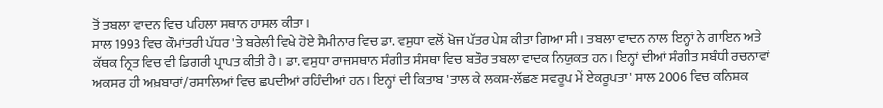ਤੋਂ ਤਬਲਾ ਵਾਦਨ ਵਿਚ ਪਹਿਲਾ ਸਥਾਨ ਹਾਸਲ ਕੀਤਾ।
ਸਾਲ 1993 ਵਿਚ ਕੌਮਾਂਤਰੀ ਪੱਧਰ 'ਤੇ ਬਰੇਲੀ ਵਿਖੇ ਹੋਏ ਸੈਮੀਨਾਰ ਵਿਚ ਡਾ. ਵਸੁਧਾ ਵਲੋਂ ਖੋਜ ਪੱਤਰ ਪੇਸ਼ ਕੀਤਾ ਗਿਆ ਸੀ। ਤਬਲਾ ਵਾਦਨ ਨਾਲ ਇਨ੍ਹਾਂ ਨੇ ਗਾਇਨ ਅਤੇ ਕੱਥਕ ਨ੍ਰਿਤ ਵਿਚ ਵੀ ਡਿਗਰੀ ਪ੍ਰਾਪਤ ਕੀਤੀ ਹੈ। ਡਾ. ਵਸੁਧਾ ਰਾਜਸਥਾਨ ਸੰਗੀਤ ਸੰਸਥਾ ਵਿਚ ਬਤੌਰ ਤਬਲਾ ਵਾਦਕ ਨਿਯੁਕਤ ਹਨ। ਇਨ੍ਹਾਂ ਦੀਆਂ ਸੰਗੀਤ ਸਬੰਧੀ ਰਚਨਾਵਾਂ ਅਕਸਰ ਹੀ ਅਖ਼ਬਾਰਾਂ/ਰਸਾਲਿਆਂ ਵਿਚ ਛਪਦੀਆਂ ਰਹਿੰਦੀਆਂ ਹਨ। ਇਨ੍ਹਾਂ ਦੀ ਕਿਤਾਬ 'ਤਾਲ ਕੇ ਲਕਸ਼-ਲੱਛਣ ਸਵਰੂਪ ਮੇਂ ਏਕਰੂਪਤਾ' ਸਾਲ 2006 ਵਿਚ ਕਨਿਸ਼ਕ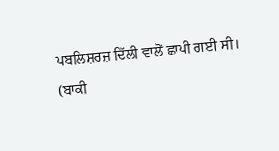ਪਬਲਿਸ਼ਰਜ਼ ਦਿੱਲੀ ਵਾਲੋਂ ਛਾਪੀ ਗਈ ਸੀ।
(ਬਾਕੀ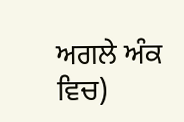ਅਗਲੇ ਅੰਕ ਵਿਚ)